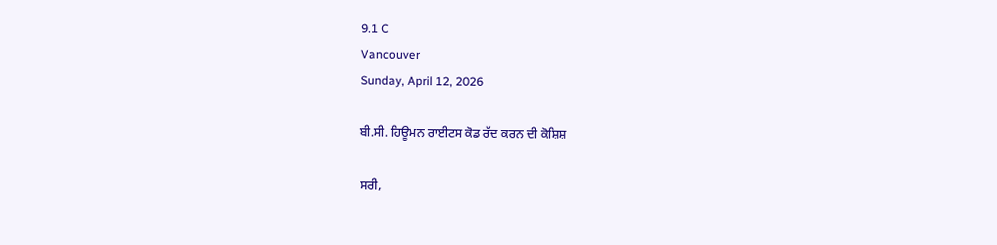9.1 C
Vancouver
Sunday, April 12, 2026

ਬੀ.ਸੀ. ਹਿਊਮਨ ਰਾਈਟਸ ਕੋਡ ਰੱਦ ਕਰਨ ਦੀ ਕੋਸ਼ਿਸ਼

ਸਰੀ,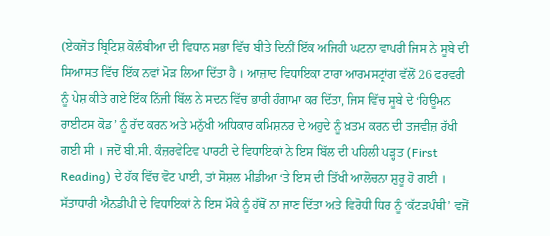(ਏਕਜੋਤ ਬ੍ਰਿਟਿਸ਼ ਕੋਲੰਬੀਆ ਦੀ ਵਿਧਾਨ ਸਭਾ ਵਿੱਚ ਬੀਤੇ ਦਿਨੀਂ ਇੱਕ ਅਜਿਹੀ ਘਟਨਾ ਵਾਪਰੀ ਜਿਸ ਨੇ ਸੂਬੇ ਦੀ ਸਿਆਸਤ ਵਿੱਚ ਇੱਕ ਨਵਾਂ ਮੋੜ ਲਿਆ ਦਿੱਤਾ ਹੈ । ਆਜ਼ਾਦ ਵਿਧਾਇਕਾ ਟਾਰਾ ਆਰਮਸਟ੍ਰਾਂਗ ਵੱਲੋਂ 26 ਫਰਵਰੀ ਨੂੰ ਪੇਸ਼ ਕੀਤੇ ਗਏ ਇੱਕ ਨਿੱਜੀ ਬਿੱਲ ਨੇ ਸਦਨ ਵਿੱਚ ਭਾਰੀ ਹੰਗਾਮਾ ਕਰ ਦਿੱਤਾ, ਜਿਸ ਵਿੱਚ ਸੂਬੇ ਦੇ ‘ਹਿਊਮਨ ਰਾਈਟਸ ਕੋਡ’ ਨੂੰ ਰੱਦ ਕਰਨ ਅਤੇ ਮਨੁੱਖੀ ਅਧਿਕਾਰ ਕਮਿਸ਼ਨਰ ਦੇ ਅਹੁਦੇ ਨੂੰ ਖ਼ਤਮ ਕਰਨ ਦੀ ਤਜਵੀਜ਼ ਰੱਖੀ ਗਈ ਸੀ । ਜਦੋਂ ਬੀ.ਸੀ. ਕੰਜ਼ਰਵੇਟਿਵ ਪਾਰਟੀ ਦੇ ਵਿਧਾਇਕਾਂ ਨੇ ਇਸ ਬਿੱਲ ਦੀ ਪਹਿਲੀ ਪੜ੍ਹਤ (First Reading) ਦੇ ਹੱਕ ਵਿੱਚ ਵੋਟ ਪਾਈ, ਤਾਂ ਸੋਸ਼ਲ ਮੀਡੀਆ ‘ਤੇ ਇਸ ਦੀ ਤਿੱਖੀ ਆਲੋਚਨਾ ਸ਼ੁਰੂ ਹੋ ਗਈ । ਸੱਤਾਧਾਰੀ ਐਨਡੀਪੀ ਦੇ ਵਿਧਾਇਕਾਂ ਨੇ ਇਸ ਮੌਕੇ ਨੂੰ ਹੱਥੋਂ ਨਾ ਜਾਣ ਦਿੱਤਾ ਅਤੇ ਵਿਰੋਧੀ ਧਿਰ ਨੂੰ ‘ਕੱਟੜਪੰਥੀ’ ਵਜੋਂ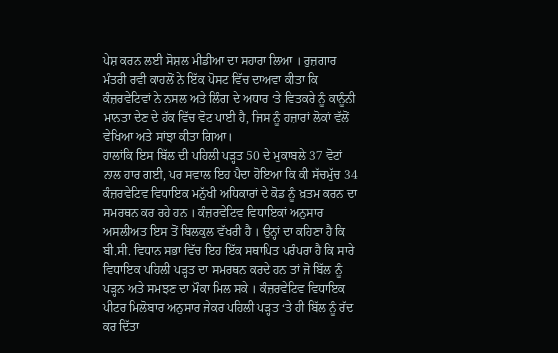ਪੇਸ਼ ਕਰਨ ਲਈ ਸੋਸ਼ਲ ਮੀਡੀਆ ਦਾ ਸਹਾਰਾ ਲਿਆ । ਰੁਜ਼ਗਾਰ ਮੰਤਰੀ ਰਵੀ ਕਾਹਲੋਂ ਨੇ ਇੱਕ ਪੋਸਟ ਵਿੱਚ ਦਾਅਵਾ ਕੀਤਾ ਕਿ ਕੰਜ਼ਰਵੇਟਿਵਾਂ ਨੇ ਨਸਲ ਅਤੇ ਲਿੰਗ ਦੇ ਅਧਾਰ ‘ਤੇ ਵਿਤਕਰੇ ਨੂੰ ਕਾਨੂੰਨੀ ਮਾਨਤਾ ਦੇਣ ਦੇ ਹੱਕ ਵਿੱਚ ਵੋਟ ਪਾਈ ਹੈ, ਜਿਸ ਨੂੰ ਹਜ਼ਾਰਾਂ ਲੋਕਾਂ ਵੱਲੋਂ ਵੇਖਿਆ ਅਤੇ ਸਾਂਝਾ ਕੀਤਾ ਗਿਆ।
ਹਾਲਾਂਕਿ ਇਸ ਬਿੱਲ ਦੀ ਪਹਿਲੀ ਪੜ੍ਹਤ 50 ਦੇ ਮੁਕਾਬਲੇ 37 ਵੋਟਾਂ ਨਾਲ ਹਾਰ ਗਈ, ਪਰ ਸਵਾਲ ਇਹ ਪੈਦਾ ਹੋਇਆ ਕਿ ਕੀ ਸੱਚਮੁੱਚ 34 ਕੰਜ਼ਰਵੇਟਿਵ ਵਿਧਾਇਕ ਮਨੁੱਖੀ ਅਧਿਕਾਰਾਂ ਦੇ ਕੋਡ ਨੂੰ ਖ਼ਤਮ ਕਰਨ ਦਾ ਸਮਰਥਨ ਕਰ ਰਹੇ ਹਨ । ਕੰਜ਼ਰਵੇਟਿਵ ਵਿਧਾਇਕਾਂ ਅਨੁਸਾਰ ਅਸਲੀਅਤ ਇਸ ਤੋਂ ਬਿਲਕੁਲ ਵੱਖਰੀ ਹੈ । ਉਨ੍ਹਾਂ ਦਾ ਕਹਿਣਾ ਹੈ ਕਿ ਬੀ.ਸੀ. ਵਿਧਾਨ ਸਭਾ ਵਿੱਚ ਇਹ ਇੱਕ ਸਥਾਪਿਤ ਪਰੰਪਰਾ ਹੈ ਕਿ ਸਾਰੇ ਵਿਧਾਇਕ ਪਹਿਲੀ ਪੜ੍ਹਤ ਦਾ ਸਮਰਥਨ ਕਰਦੇ ਹਨ ਤਾਂ ਜੋ ਬਿੱਲ ਨੂੰ ਪੜ੍ਹਨ ਅਤੇ ਸਮਝਣ ਦਾ ਮੌਕਾ ਮਿਲ ਸਕੇ । ਕੰਜ਼ਰਵੇਟਿਵ ਵਿਧਾਇਕ ਪੀਟਰ ਮਿਲੋਬਾਰ ਅਨੁਸਾਰ ਜੇਕਰ ਪਹਿਲੀ ਪੜ੍ਹਤ ‘ਤੇ ਹੀ ਬਿੱਲ ਨੂੰ ਰੱਦ ਕਰ ਦਿੱਤਾ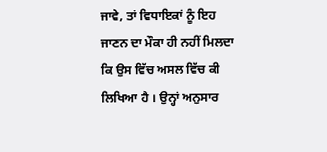ਜਾਵੇ, ਤਾਂ ਵਿਧਾਇਕਾਂ ਨੂੰ ਇਹ ਜਾਣਨ ਦਾ ਮੌਕਾ ਹੀ ਨਹੀਂ ਮਿਲਦਾ ਕਿ ਉਸ ਵਿੱਚ ਅਸਲ ਵਿੱਚ ਕੀ ਲਿਖਿਆ ਹੈ । ਉਨ੍ਹਾਂ ਅਨੁਸਾਰ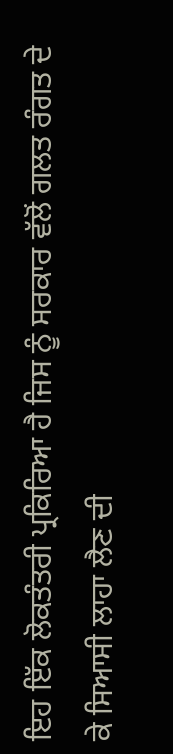ਇਹ ਇੱਕ ਲੋਕਤੰਤਰੀ ਪ੍ਰਕਿਰਿਆ ਹੈ ਜਿਸ ਨੂੰ ਸਰਕਾਰ ਵੱਲੋਂ ਗਲਤ ਰੰਗਤ ਦੇ ਕੇ ਸਿਆਸੀ ਲਾਹਾ ਲੈਣ ਦੀ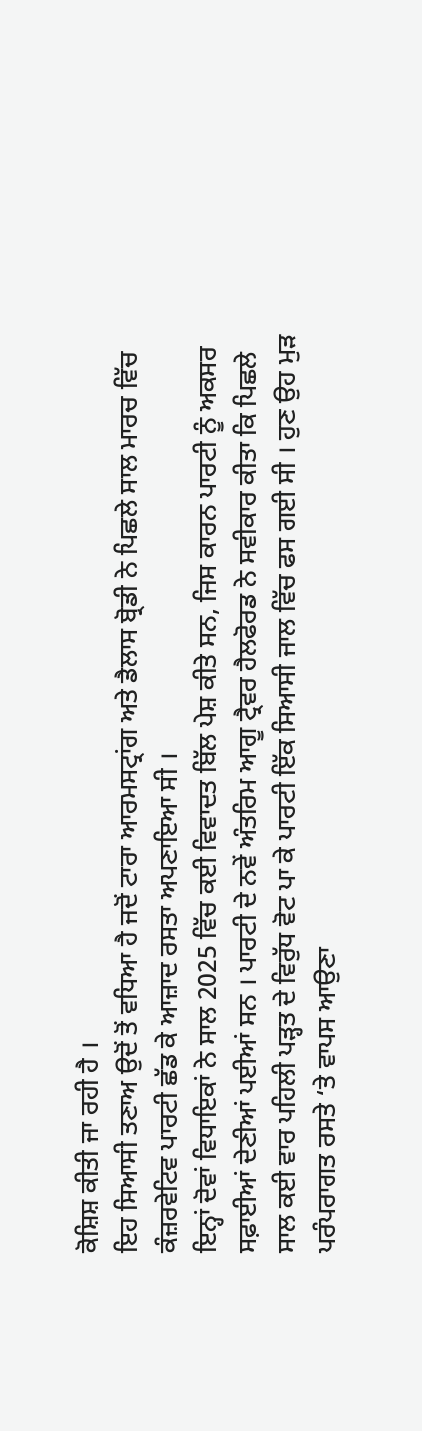ਕੋਸ਼ਿਸ਼ ਕੀਤੀ ਜਾ ਰਹੀ ਹੈ ।
ਇਹ ਸਿਆਸੀ ਤਣਾਅ ਉਦੋਂ ਤੋਂ ਵਧਿਆ ਹੈ ਜਦੋਂ ਟਾਰਾ ਆਰਮਸਟ੍ਰਾਂਗ ਅਤੇ ਡੈਲਾਸ ਬ੍ਰੋਡੀ ਨੇ ਪਿਛਲੇ ਸਾਲ ਮਾਰਚ ਵਿੱਚ ਕੰਜ਼ਰਵੇਟਿਵ ਪਾਰਟੀ ਛੱਡ ਕੇ ਆਜ਼ਾਦ ਰਸਤਾ ਅਪਣਾਇਆ ਸੀ ।
ਇਨ੍ਹਾਂ ਦੋਵਾਂ ਵਿਧਾਇਕਾਂ ਨੇ ਸਾਲ 2025 ਵਿੱਚ ਕਈ ਵਿਵਾਦਤ ਬਿੱਲ ਪੇਸ਼ ਕੀਤੇ ਸਨ, ਜਿਸ ਕਾਰਨ ਪਾਰਟੀ ਨੂੰ ਅਕਸਰ ਸਫ਼ਾਈਆਂ ਦੇਣੀਆਂ ਪਈਆਂ ਸਨ । ਪਾਰਟੀ ਦੇ ਨਵੇਂ ਅੰਤਰਿਮ ਆਗੂ ਟ੍ਰੈਵਰ ਹੈਲਫੋਰਡ ਨੇ ਸਵੀਕਾਰ ਕੀਤਾ ਕਿ ਪਿਛਲੇ ਸਾਲ ਕਈ ਵਾਰ ਪਹਿਲੀ ਪੜ੍ਹਤ ਦੇ ਵਿਰੁੱਧ ਵੋਟ ਪਾ ਕੇ ਪਾਰਟੀ ਇੱਕ ਸਿਆਸੀ ਜਾਲ ਵਿੱਚ ਫਸ ਗਈ ਸੀ । ਹੁਣ ਉਹ ਮੁੜ ਪਰੰਪਰਾਗਤ ਰਸਤੇ ‘ਤੇ ਵਾਪਸ ਆਉਣਾ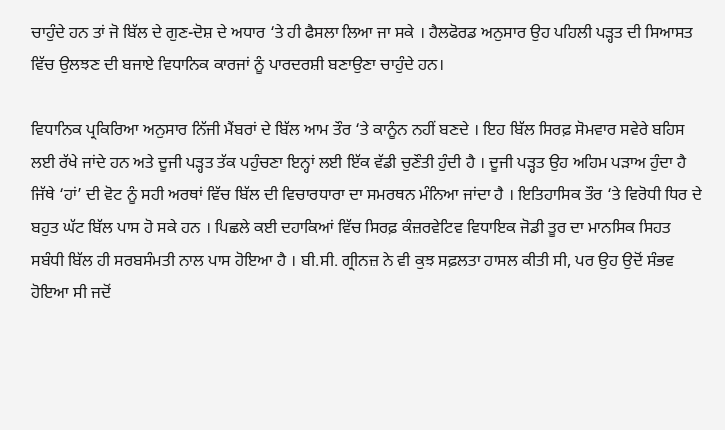ਚਾਹੁੰਦੇ ਹਨ ਤਾਂ ਜੋ ਬਿੱਲ ਦੇ ਗੁਣ-ਦੋਸ਼ ਦੇ ਅਧਾਰ ‘ਤੇ ਹੀ ਫੈਸਲਾ ਲਿਆ ਜਾ ਸਕੇ । ਹੈਲਫੋਰਡ ਅਨੁਸਾਰ ਉਹ ਪਹਿਲੀ ਪੜ੍ਹਤ ਦੀ ਸਿਆਸਤ ਵਿੱਚ ਉਲਝਣ ਦੀ ਬਜਾਏ ਵਿਧਾਨਿਕ ਕਾਰਜਾਂ ਨੂੰ ਪਾਰਦਰਸ਼ੀ ਬਣਾਉਣਾ ਚਾਹੁੰਦੇ ਹਨ।

ਵਿਧਾਨਿਕ ਪ੍ਰਕਿਰਿਆ ਅਨੁਸਾਰ ਨਿੱਜੀ ਮੈਂਬਰਾਂ ਦੇ ਬਿੱਲ ਆਮ ਤੌਰ ‘ਤੇ ਕਾਨੂੰਨ ਨਹੀਂ ਬਣਦੇ । ਇਹ ਬਿੱਲ ਸਿਰਫ਼ ਸੋਮਵਾਰ ਸਵੇਰੇ ਬਹਿਸ ਲਈ ਰੱਖੇ ਜਾਂਦੇ ਹਨ ਅਤੇ ਦੂਜੀ ਪੜ੍ਹਤ ਤੱਕ ਪਹੁੰਚਣਾ ਇਨ੍ਹਾਂ ਲਈ ਇੱਕ ਵੱਡੀ ਚੁਣੌਤੀ ਹੁੰਦੀ ਹੈ । ਦੂਜੀ ਪੜ੍ਹਤ ਉਹ ਅਹਿਮ ਪੜਾਅ ਹੁੰਦਾ ਹੈ ਜਿੱਥੇ ‘ਹਾਂ’ ਦੀ ਵੋਟ ਨੂੰ ਸਹੀ ਅਰਥਾਂ ਵਿੱਚ ਬਿੱਲ ਦੀ ਵਿਚਾਰਧਾਰਾ ਦਾ ਸਮਰਥਨ ਮੰਨਿਆ ਜਾਂਦਾ ਹੈ । ਇਤਿਹਾਸਿਕ ਤੌਰ ‘ਤੇ ਵਿਰੋਧੀ ਧਿਰ ਦੇ ਬਹੁਤ ਘੱਟ ਬਿੱਲ ਪਾਸ ਹੋ ਸਕੇ ਹਨ । ਪਿਛਲੇ ਕਈ ਦਹਾਕਿਆਂ ਵਿੱਚ ਸਿਰਫ਼ ਕੰਜ਼ਰਵੇਟਿਵ ਵਿਧਾਇਕ ਜੋਡੀ ਤੂਰ ਦਾ ਮਾਨਸਿਕ ਸਿਹਤ ਸਬੰਧੀ ਬਿੱਲ ਹੀ ਸਰਬਸੰਮਤੀ ਨਾਲ ਪਾਸ ਹੋਇਆ ਹੈ । ਬੀ.ਸੀ. ਗ੍ਰੀਨਜ਼ ਨੇ ਵੀ ਕੁਝ ਸਫ਼ਲਤਾ ਹਾਸਲ ਕੀਤੀ ਸੀ, ਪਰ ਉਹ ਉਦੋਂ ਸੰਭਵ ਹੋਇਆ ਸੀ ਜਦੋਂ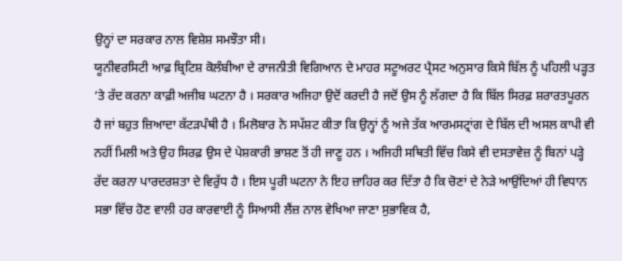ਉਨ੍ਹਾਂ ਦਾ ਸਰਕਾਰ ਨਾਲ ਵਿਸ਼ੇਸ਼ ਸਮਝੌਤਾ ਸੀ।
ਯੂਨੀਵਰਸਿਟੀ ਆਫ਼ ਬ੍ਰਿਟਿਸ਼ ਕੋਲੰਬੀਆ ਦੇ ਰਾਜਨੀਤੀ ਵਿਗਿਆਨ ਦੇ ਮਾਹਰ ਸਟੂਅਰਟ ਪ੍ਰੈਸਟ ਅਨੁਸਾਰ ਕਿਸੇ ਬਿੱਲ ਨੂੰ ਪਹਿਲੀ ਪੜ੍ਹਤ ‘ਤੇ ਰੱਦ ਕਰਨਾ ਕਾਫ਼ੀ ਅਜੀਬ ਘਟਨਾ ਹੈ । ਸਰਕਾਰ ਅਜਿਹਾ ਉਦੋਂ ਕਰਦੀ ਹੈ ਜਦੋਂ ਉਸ ਨੂੰ ਲੱਗਦਾ ਹੈ ਕਿ ਬਿੱਲ ਸਿਰਫ਼ ਸ਼ਰਾਰਤਪੂਰਨ ਹੈ ਜਾਂ ਬਹੁਤ ਜ਼ਿਆਦਾ ਕੱਟੜਪੰਥੀ ਹੈ । ਮਿਲੋਬਾਰ ਨੇ ਸਪੱਸ਼ਟ ਕੀਤਾ ਕਿ ਉਨ੍ਹਾਂ ਨੂੰ ਅਜੇ ਤੱਕ ਆਰਮਸਟ੍ਰਾਂਗ ਦੇ ਬਿੱਲ ਦੀ ਅਸਲ ਕਾਪੀ ਵੀ ਨਹੀਂ ਮਿਲੀ ਅਤੇ ਉਹ ਸਿਰਫ਼ ਉਸ ਦੇ ਪੇਸ਼ਕਾਰੀ ਭਾਸ਼ਣ ਤੋਂ ਹੀ ਜਾਣੂ ਹਨ । ਅਜਿਹੀ ਸਥਿਤੀ ਵਿੱਚ ਕਿਸੇ ਵੀ ਦਸਤਾਵੇਜ਼ ਨੂੰ ਬਿਨਾਂ ਪੜ੍ਹੇ ਰੱਦ ਕਰਨਾ ਪਾਰਦਰਸ਼ਤਾ ਦੇ ਵਿਰੁੱਧ ਹੈ । ਇਸ ਪੂਰੀ ਘਟਨਾ ਨੇ ਇਹ ਜ਼ਾਹਿਰ ਕਰ ਦਿੱਤਾ ਹੈ ਕਿ ਚੋਣਾਂ ਦੇ ਨੇੜੇ ਆਉਂਦਿਆਂ ਹੀ ਵਿਧਾਨ ਸਭਾ ਵਿੱਚ ਹੋਣ ਵਾਲੀ ਹਰ ਕਾਰਵਾਈ ਨੂੰ ਸਿਆਸੀ ਲੈਂਜ਼ ਨਾਲ ਵੇਖਿਆ ਜਾਣਾ ਸੁਭਾਵਿਕ ਹੈ,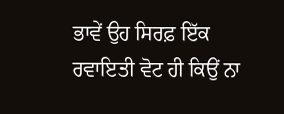ਭਾਵੇਂ ਉਹ ਸਿਰਫ਼ ਇੱਕ ਰਵਾਇਤੀ ਵੋਟ ਹੀ ਕਿਉਂ ਨਾ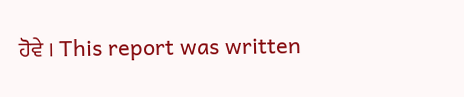ਹੋਵੇ । This report was written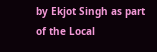by Ekjot Singh as part of the Local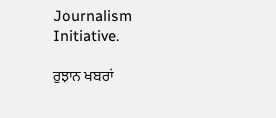Journalism Initiative.

ਰੁਝਾਨ ਖਬਰਾਂ